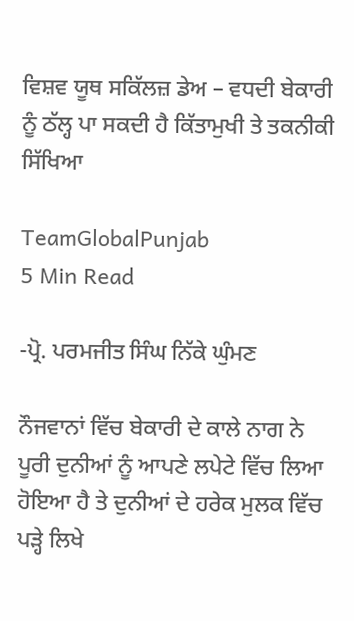ਵਿਸ਼ਵ ਯੂਥ ਸਕਿੱਲਜ਼ ਡੇਅ – ਵਧਦੀ ਬੇਕਾਰੀ ਨੂੰ ਠੱਲ੍ਹ ਪਾ ਸਕਦੀ ਹੈ ਕਿੱਤਾਮੁਖੀ ਤੇ ਤਕਨੀਕੀ ਸਿੱਖਿਆ

TeamGlobalPunjab
5 Min Read

-ਪ੍ਰੋ. ਪਰਮਜੀਤ ਸਿੰਘ ਨਿੱਕੇ ਘੁੰਮਣ

ਨੌਜਵਾਨਾਂ ਵਿੱਚ ਬੇਕਾਰੀ ਦੇ ਕਾਲੇ ਨਾਗ ਨੇ ਪੂਰੀ ਦੁਨੀਆਂ ਨੂੰ ਆਪਣੇ ਲਪੇਟੇ ਵਿੱਚ ਲਿਆ ਹੋਇਆ ਹੈ ਤੇ ਦੁਨੀਆਂ ਦੇ ਹਰੇਕ ਮੁਲਕ ਵਿੱਚ ਪੜ੍ਹੇ ਲਿਖੇ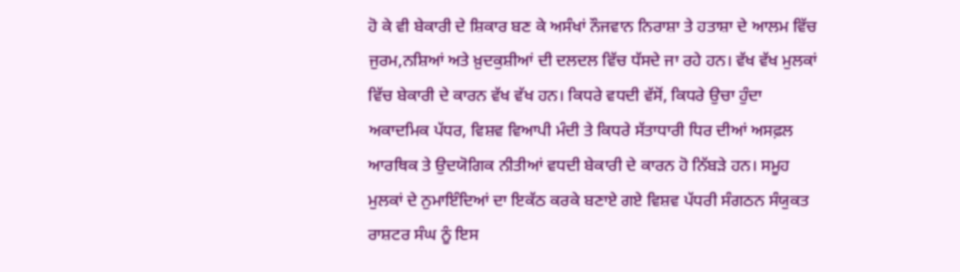ਹੋ ਕੇ ਵੀ ਬੇਕਾਰੀ ਦੇ ਸ਼ਿਕਾਰ ਬਣ ਕੇ ਅਸੰਖਾਂ ਨੌਜਵਾਨ ਨਿਰਾਸ਼ਾ ਤੇ ਹਤਾਸ਼ਾ ਦੇ ਆਲਮ ਵਿੱਚ ਜੁਰਮ,ਨਸ਼ਿਆਂ ਅਤੇ ਖ਼ੁਦਕੁਸ਼ੀਆਂ ਦੀ ਦਲਦਲ ਵਿੱਚ ਧੱਸਦੇ ਜਾ ਰਹੇ ਹਨ। ਵੱਖ ਵੱਖ ਮੁਲਕਾਂ ਵਿੱਚ ਬੇਕਾਰੀ ਦੇ ਕਾਰਨ ਵੱਖ ਵੱਖ ਹਨ। ਕਿਧਰੇ ਵਧਦੀ ਵੱਸੋਂ, ਕਿਧਰੇ ਉਚਾ ਹੁੰਦਾ ਅਕਾਦਮਿਕ ਪੱਧਰ, ਵਿਸ਼ਵ ਵਿਆਪੀ ਮੰਦੀ ਤੇ ਕਿਧਰੇ ਸੱਤਾਧਾਰੀ ਧਿਰ ਦੀਆਂ ਅਸਫ਼ਲ ਆਰਥਿਕ ਤੇ ਉਦਯੋਗਿਕ ਨੀਤੀਆਂ ਵਧਦੀ ਬੇਕਾਰੀ ਦੇ ਕਾਰਨ ਹੋ ਨਿੱਬੜੇ ਹਨ। ਸਮੂਹ ਮੁਲਕਾਂ ਦੇ ਨੁਮਾਇੰਦਿਆਂ ਦਾ ਇਕੱਠ ਕਰਕੇ ਬਣਾਏ ਗਏ ਵਿਸ਼ਵ ਪੱਧਰੀ ਸੰਗਠਨ ਸੰਯੁਕਤ ਰਾਸ਼ਟਰ ਸੰਘ ਨੂੰ ਇਸ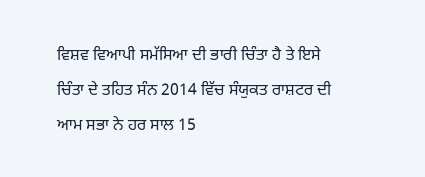ਵਿਸ਼ਵ ਵਿਆਪੀ ਸਮੱਸਿਆ ਦੀ ਭਾਰੀ ਚਿੰਤਾ ਹੈ ਤੇ ਇਸੇ ਚਿੰਤਾ ਦੇ ਤਹਿਤ ਸੰਨ 2014 ਵਿੱਚ ਸੰਯੁਕਤ ਰਾਸ਼ਟਰ ਦੀ ਆਮ ਸਭਾ ਨੇ ਹਰ ਸਾਲ 15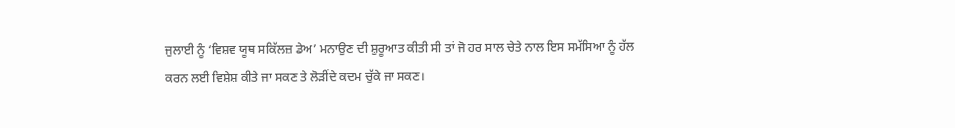ਜੁਲਾਈ ਨੂੰ ‘ਵਿਸ਼ਵ ਯੂਥ ਸਕਿੱਲਜ਼ ਡੇਅ’ ਮਨਾਉਣ ਦੀ ਸ਼ੁਰੂਆਤ ਕੀਤੀ ਸੀ ਤਾਂ ਜੋ ਹਰ ਸਾਲ ਚੇਤੇ ਨਾਲ ਇਸ ਸਮੱਸਿਆ ਨੂੰ ਹੱਲ ਕਰਨ ਲਈ ਵਿਸ਼ੇਸ਼ ਕੀਤੇ ਜਾ ਸਕਣ ਤੇ ਲੋੜੀਂਦੇ ਕਦਮ ਚੁੱਕੇ ਜਾ ਸਕਣ।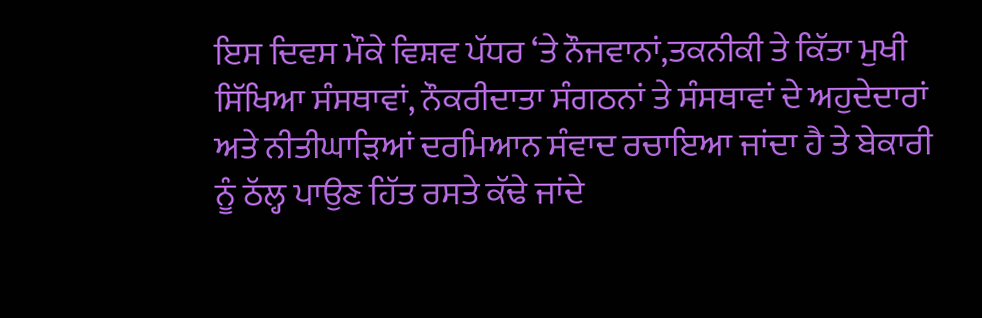ਇਸ ਦਿਵਸ ਮੌਕੇ ਵਿਸ਼ਵ ਪੱਧਰ ‘ਤੇ ਨੌਜਵਾਨਾਂ,ਤਕਨੀਕੀ ਤੇ ਕਿੱਤਾ ਮੁਖੀ ਸਿੱਖਿਆ ਸੰਸਥਾਵਾਂ, ਨੌਕਰੀਦਾਤਾ ਸੰਗਠਨਾਂ ਤੇ ਸੰਸਥਾਵਾਂ ਦੇ ਅਹੁਦੇਦਾਰਾਂ ਅਤੇ ਨੀਤੀਘਾੜਿਆਂ ਦਰਮਿਆਨ ਸੰਵਾਦ ਰਚਾਇਆ ਜਾਂਦਾ ਹੈ ਤੇ ਬੇਕਾਰੀ ਨੂੰ ਠੱਲ੍ਹ ਪਾਉਣ ਹਿੱਤ ਰਸਤੇ ਕੱਢੇ ਜਾਂਦੇ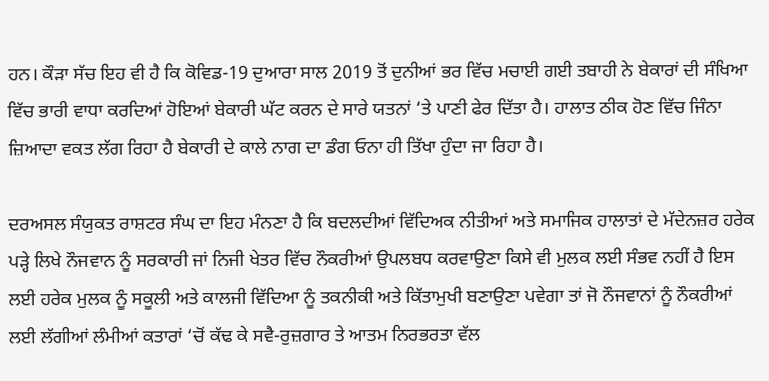ਹਨ। ਕੌੜਾ ਸੱਚ ਇਹ ਵੀ ਹੈ ਕਿ ਕੋਵਿਡ-19 ਦੁਆਰਾ ਸਾਲ 2019 ਤੋਂ ਦੁਨੀਆਂ ਭਰ ਵਿੱਚ ਮਚਾਈ ਗਈ ਤਬਾਹੀ ਨੇ ਬੇਕਾਰਾਂ ਦੀ ਸੰਖਿਆ ਵਿੱਚ ਭਾਰੀ ਵਾਧਾ ਕਰਦਿਆਂ ਹੋਇਆਂ ਬੇਕਾਰੀ ਘੱਟ ਕਰਨ ਦੇ ਸਾਰੇ ਯਤਨਾਂ ‘ਤੇ ਪਾਣੀ ਫੇਰ ਦਿੱਤਾ ਹੈ। ਹਾਲਾਤ ਠੀਕ ਹੋਣ ਵਿੱਚ ਜਿੰਨਾ ਜ਼ਿਆਦਾ ਵਕਤ ਲੱਗ ਰਿਹਾ ਹੈ ਬੇਕਾਰੀ ਦੇ ਕਾਲੇ ਨਾਗ ਦਾ ਡੰਗ ਓਨਾ ਹੀ ਤਿੱਖਾ ਹੁੰਦਾ ਜਾ ਰਿਹਾ ਹੈ।

ਦਰਅਸਲ ਸੰਯੁਕਤ ਰਾਸ਼ਟਰ ਸੰਘ ਦਾ ਇਹ ਮੰਨਣਾ ਹੈ ਕਿ ਬਦਲਦੀਆਂ ਵਿੱਦਿਅਕ ਨੀਤੀਆਂ ਅਤੇ ਸਮਾਜਿਕ ਹਾਲਾਤਾਂ ਦੇ ਮੱਦੇਨਜ਼ਰ ਹਰੇਕ ਪੜ੍ਹੇ ਲਿਖੇ ਨੌਜਵਾਨ ਨੂੰ ਸਰਕਾਰੀ ਜਾਂ ਨਿਜੀ ਖੇਤਰ ਵਿੱਚ ਨੌਕਰੀਆਂ ਉਪਲਬਧ ਕਰਵਾਉਣਾ ਕਿਸੇ ਵੀ ਮੁਲਕ ਲਈ ਸੰਭਵ ਨਹੀਂ ਹੈ ਇਸ ਲਈ ਹਰੇਕ ਮੁਲਕ ਨੂੰ ਸਕੂਲੀ ਅਤੇ ਕਾਲਜੀ ਵਿੱਦਿਆ ਨੂੰ ਤਕਨੀਕੀ ਅਤੇ ਕਿੱਤਾਮੁਖੀ ਬਣਾਉਣਾ ਪਵੇਗਾ ਤਾਂ ਜੋ ਨੌਜਵਾਨਾਂ ਨੂੰ ਨੌਕਰੀਆਂ ਲਈ ਲੱਗੀਆਂ ਲੰਮੀਆਂ ਕਤਾਰਾਂ ‘ਚੋਂ ਕੱਢ ਕੇ ਸਵੈ-ਰੁਜ਼ਗਾਰ ਤੇ ਆਤਮ ਨਿਰਭਰਤਾ ਵੱਲ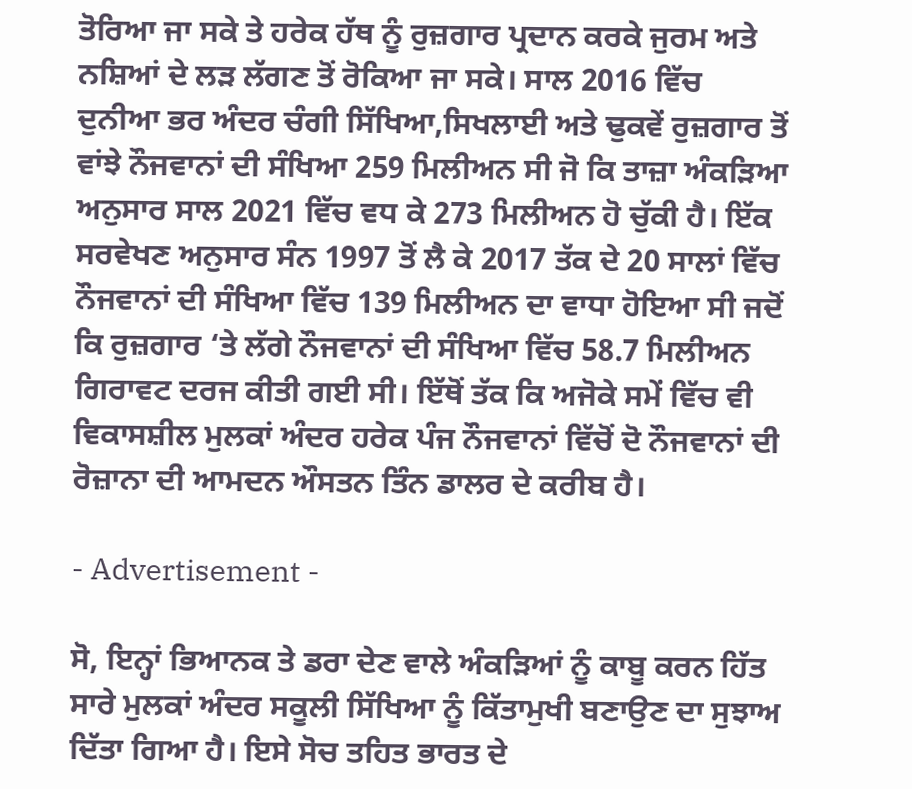ਤੋਰਿਆ ਜਾ ਸਕੇ ਤੇ ਹਰੇਕ ਹੱਥ ਨੂੰ ਰੁਜ਼ਗਾਰ ਪ੍ਰਦਾਨ ਕਰਕੇ ਜੁਰਮ ਅਤੇ ਨਸ਼ਿਆਂ ਦੇ ਲੜ ਲੱਗਣ ਤੋਂ ਰੋਕਿਆ ਜਾ ਸਕੇ। ਸਾਲ 2016 ਵਿੱਚ ਦੁਨੀਆ ਭਰ ਅੰਦਰ ਚੰਗੀ ਸਿੱਖਿਆ,ਸਿਖਲਾਈ ਅਤੇ ਢੁਕਵੇਂ ਰੁਜ਼ਗਾਰ ਤੋਂ ਵਾਂਝੇ ਨੌਜਵਾਨਾਂ ਦੀ ਸੰਖਿਆ 259 ਮਿਲੀਅਨ ਸੀ ਜੋ ਕਿ ਤਾਜ਼ਾ ਅੰਕੜਿਆ ਅਨੁਸਾਰ ਸਾਲ 2021 ਵਿੱਚ ਵਧ ਕੇ 273 ਮਿਲੀਅਨ ਹੋ ਚੁੱਕੀ ਹੈ। ਇੱਕ ਸਰਵੇਖਣ ਅਨੁਸਾਰ ਸੰਨ 1997 ਤੋਂ ਲੈ ਕੇ 2017 ਤੱਕ ਦੇ 20 ਸਾਲਾਂ ਵਿੱਚ ਨੌਜਵਾਨਾਂ ਦੀ ਸੰਖਿਆ ਵਿੱਚ 139 ਮਿਲੀਅਨ ਦਾ ਵਾਧਾ ਹੋਇਆ ਸੀ ਜਦੋਂ ਕਿ ਰੁਜ਼ਗਾਰ ‘ਤੇ ਲੱਗੇ ਨੌਜਵਾਨਾਂ ਦੀ ਸੰਖਿਆ ਵਿੱਚ 58.7 ਮਿਲੀਅਨ ਗਿਰਾਵਟ ਦਰਜ ਕੀਤੀ ਗਈ ਸੀ। ਇੱਥੋਂ ਤੱਕ ਕਿ ਅਜੋਕੇ ਸਮੇਂ ਵਿੱਚ ਵੀ ਵਿਕਾਸਸ਼ੀਲ ਮੁਲਕਾਂ ਅੰਦਰ ਹਰੇਕ ਪੰਜ ਨੌਜਵਾਨਾਂ ਵਿੱਚੋਂ ਦੋ ਨੌਜਵਾਨਾਂ ਦੀ ਰੋਜ਼ਾਨਾ ਦੀ ਆਮਦਨ ਔਸਤਨ ਤਿੰਨ ਡਾਲਰ ਦੇ ਕਰੀਬ ਹੈ।

- Advertisement -

ਸੋ, ਇਨ੍ਹਾਂ ਭਿਆਨਕ ਤੇ ਡਰਾ ਦੇਣ ਵਾਲੇ ਅੰਕੜਿਆਂ ਨੂੰ ਕਾਬੂ ਕਰਨ ਹਿੱਤ ਸਾਰੇ ਮੁਲਕਾਂ ਅੰਦਰ ਸਕੂਲੀ ਸਿੱਖਿਆ ਨੂੰ ਕਿੱਤਾਮੁਖੀ ਬਣਾਉਣ ਦਾ ਸੁਝਾਅ ਦਿੱਤਾ ਗਿਆ ਹੈ। ਇਸੇ ਸੋਚ ਤਹਿਤ ਭਾਰਤ ਦੇ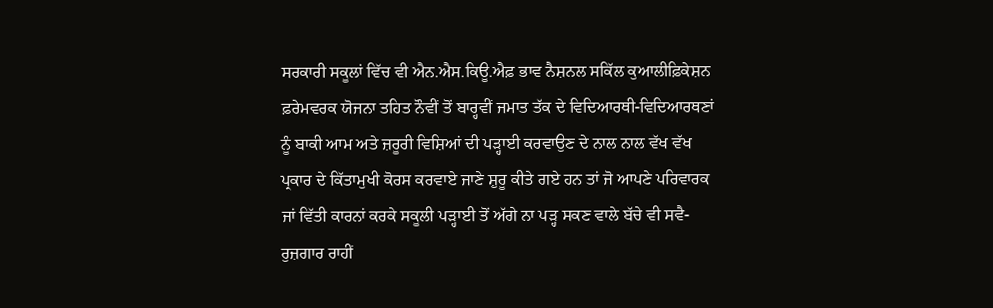ਸਰਕਾਰੀ ਸਕੂਲਾਂ ਵਿੱਚ ਵੀ ਐਨ.ਐਸ.ਕਿਊ.ਐਫ਼ ਭਾਵ ਨੈਸ਼ਨਲ ਸਕਿੱਲ ਕੁਆਲੀਫ਼ਿਕੇਸ਼ਨ ਫ਼ਰੇਮਵਰਕ ਯੋਜਨਾ ਤਹਿਤ ਨੌਵੀਂ ਤੋਂ ਬਾਰ੍ਹਵੀਂ ਜਮਾਤ ਤੱਕ ਦੇ ਵਿਦਿਆਰਥੀ-ਵਿਦਿਆਰਥਣਾਂ ਨੂੰ ਬਾਕੀ ਆਮ ਅਤੇ ਜ਼ਰੂਰੀ ਵਿਸ਼ਿਆਂ ਦੀ ਪੜ੍ਹਾਈ ਕਰਵਾਉਣ ਦੇ ਨਾਲ ਨਾਲ ਵੱਖ ਵੱਖ ਪ੍ਰਕਾਰ ਦੇ ਕਿੱਤਾਮੁਖੀ ਕੋਰਸ ਕਰਵਾਏ ਜਾਣੇ ਸ਼ੁਰੂ ਕੀਤੇ ਗਏ ਹਨ ਤਾਂ ਜੋ ਆਪਣੇ ਪਰਿਵਾਰਕ ਜਾਂ ਵਿੱਤੀ ਕਾਰਨਾਂ ਕਰਕੇ ਸਕੂਲੀ ਪੜ੍ਹਾਈ ਤੋਂ ਅੱਗੇ ਨਾ ਪੜ੍ਹ ਸਕਣ ਵਾਲੇ ਬੱਚੇ ਵੀ ਸਵੈ-ਰੁਜ਼ਗਾਰ ਰਾਹੀਂ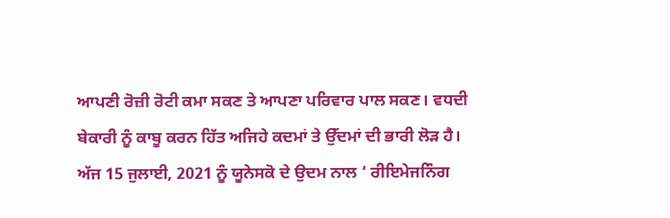ਆਪਣੀ ਰੋਜ਼ੀ ਰੋਟੀ ਕਮਾ ਸਕਣ ਤੇ ਆਪਣਾ ਪਰਿਵਾਰ ਪਾਲ ਸਕਣ। ਵਧਦੀ ਬੇਕਾਰੀ ਨੂੰ ਕਾਬੂ ਕਰਨ ਹਿੱਤ ਅਜਿਹੇ ਕਦਮਾਂ ਤੇ ਉੱਦਮਾਂ ਦੀ ਭਾਰੀ ਲੋੜ ਹੈ। ਅੱਜ 15 ਜੁਲਾਈ, 2021 ਨੂੰ ਯੂਨੇਸਕੋ ਦੇ ਉਦਮ ਨਾਲ ‘ ਰੀਇਮੇਜਨਿੰਗ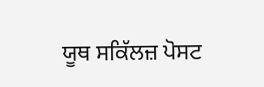ਯੂਥ ਸਕਿੱਲਜ਼ ਪੋਸਟ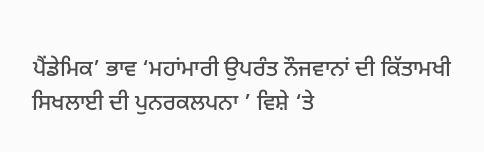ਪੈਂਡੇਮਿਕ’ ਭਾਵ ‘ਮਹਾਂਮਾਰੀ ਉਪਰੰਤ ਨੌਜਵਾਨਾਂ ਦੀ ਕਿੱਤਾਮਖੀ ਸਿਖਲਾਈ ਦੀ ਪੁਨਰਕਲਪਨਾ ’ ਵਿਸ਼ੇ ‘ਤੇ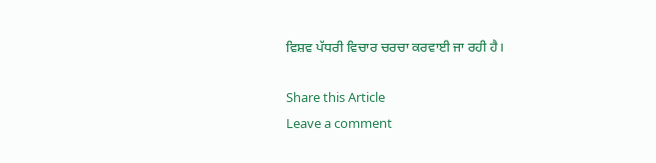ਵਿਸ਼ਵ ਪੱਧਰੀ ਵਿਚਾਰ ਚਰਚਾ ਕਰਵਾਈ ਜਾ ਰਹੀ ਹੈ।

Share this Article
Leave a comment